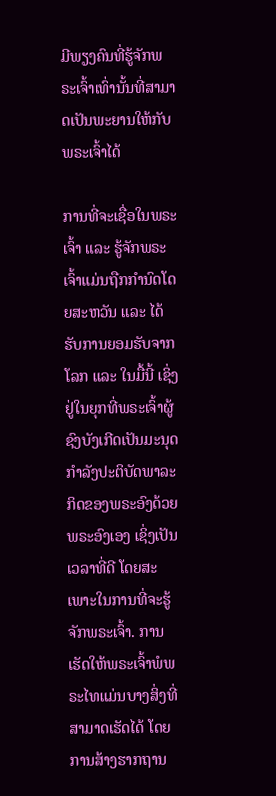ມີພຽງຄົນທີ່ຮູ້ຈັກພຣະເຈົ້າເທົ່ານັ້ນທີ່ສາມາດເປັນພະຍານໃຫ້ກັບພຣະເຈົ້າໄດ້

ການທີ່ຈະເຊື່ອໃນພຣະເຈົ້າ ແລະ ຮູ້ຈັກພຣະເຈົ້າແມ່ນຖືກກຳນົດໂດຍສະຫວັນ ແລະ ໄດ້ຮັບການຍອມຮັບຈາກໂລກ ແລະ ໃນມື້ນີ້ ເຊິ່ງຢູ່ໃນຍຸກທີ່ພຣະເຈົ້າຜູ້ຊົງບັງເກີດເປັນມະນຸດກຳລັງປະຕິບັດພາລະກິດຂອງພຣະອົງດ້ວຍພຣະອົງເອງ ເຊິ່ງເປັນເວລາທີ່ດີ ໂດຍສະເພາະໃນການທີ່ຈະຮູ້ຈັກພຣະເຈົ້າ. ການເຮັດໃຫ້ພຣະເຈົ້າພໍພຣະໄທແມ່ນບາງສິ່ງທີ່ສາມາດເຮັດໄດ້ ໂດຍການສ້າງຮາກຖານ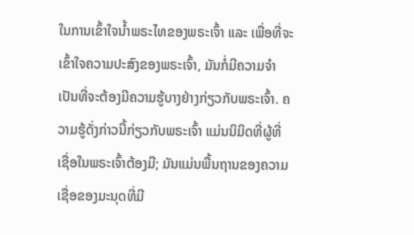ໃນການເຂົ້າໃຈນ້ຳພຣະໄທຂອງພຣະເຈົ້າ ແລະ ເພື່ອທີ່ຈະເຂົ້າໃຈຄວາມປະສົງຂອງພຣະເຈົ້າ, ມັນກໍ່ມີຄວາມຈຳເປັນທີ່ຈະຕ້ອງມີຄວາມຮູ້ບາງຢ່າງກ່ຽວກັບພຣະເຈົ້າ. ຄວາມຮູ້ດັ່ງກ່າວນີ້ກ່ຽວກັບພຣະເຈົ້າ ແມ່ນນິມິດທີ່ຜູ້ທີ່ເຊື່ອໃນພຣະເຈົ້າຕ້ອງມີ; ມັນແມ່ນພື້ນຖານຂອງຄວາມເຊື່ອຂອງມະນຸດທີ່ມີ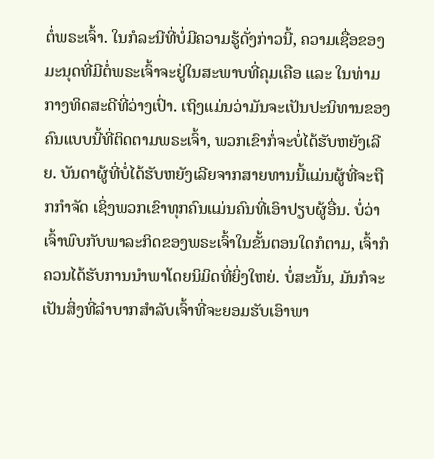ຕໍ່ພຣະເຈົ້າ. ໃນກໍລະນີທີ່ບໍ່ມີຄວາມຮູ້ດັ່ງກ່າວນີ້, ຄວາມເຊື່ອຂອງມະນຸດທີ່ມີຕໍ່ພຣະເຈົ້າຈະຢູ່ໃນສະພາບທີ່ຄຸມເຄືອ ແລະ ໃນທ່າມກາງທິດສະດີທີ່ວ່າງເປົ່າ. ເຖິງແມ່ນວ່າມັນຈະເປັນປະນິທານຂອງຄົນແບບນີ້ທີ່ຕິດຕາມພຣະເຈົ້າ, ພວກເຂົາກໍ່ຈະບໍ່ໄດ້ຮັບຫຍັງເລີຍ. ບັນດາຜູ້ທີ່ບໍ່ໄດ້ຮັບຫຍັງເລີຍຈາກສາຍທານນີ້ແມ່ນຜູ້ທີ່ຈະຖືກກໍາຈັດ ເຊິ່ງພວກເຂົາທຸກຄົນແມ່ນຄົນທີ່ເອົາປຽບຜູ້ອື່ນ. ບໍ່ວ່າເຈົ້າພົບກັບພາລະກິດຂອງພຣະເຈົ້າໃນຂັ້ນຕອນໃດກໍຕາມ, ເຈົ້າກໍຄວນໄດ້ຮັບການນຳພາໂດຍນິມິດທີ່ຍິ່ງໃຫຍ່. ບໍ່ສະນັ້ນ, ມັນກໍຈະເປັນສິ່ງທີ່ລໍາບາກສຳລັບເຈົ້າທີ່ຈະຍອມຮັບເອົາພາ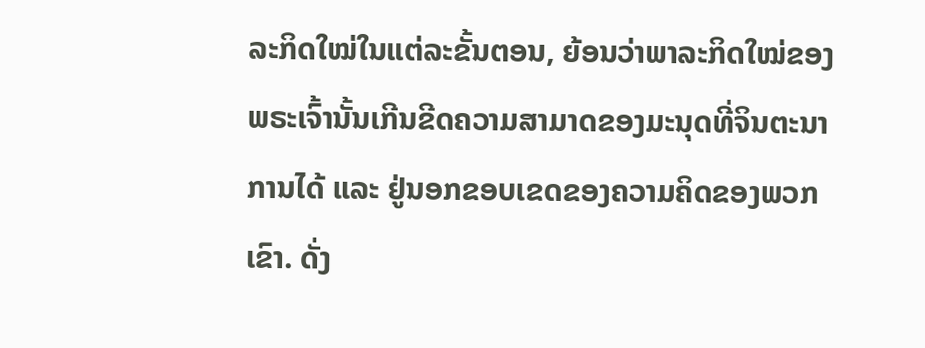ລະກິດໃໝ່ໃນແຕ່ລະຂັ້ນຕອນ, ຍ້ອນວ່າພາລະກິດໃໝ່ຂອງພຣະເຈົ້ານັ້ນເກີນຂີດຄວາມສາມາດຂອງມະນຸດທີ່ຈິນຕະນາການໄດ້ ແລະ ຢູ່ນອກຂອບເຂດຂອງຄວາມຄິດຂອງພວກເຂົາ. ດັ່ງ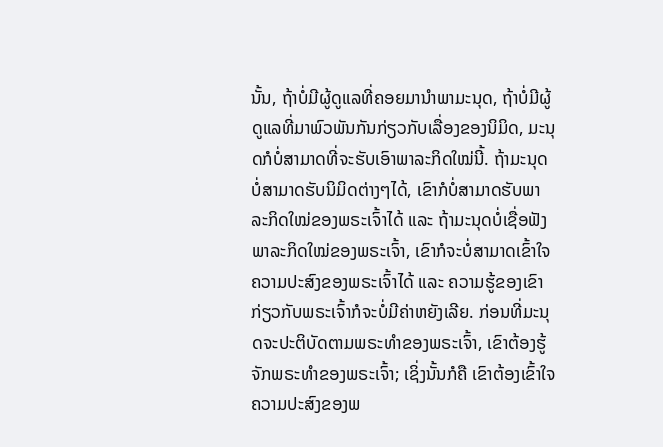ນັ້ນ, ຖ້າບໍ່ມີຜູ້ດູແລທີ່ຄອຍມານໍາພາມະນຸດ, ຖ້າບໍ່ມີຜູ້ດູແລທີ່ມາພົວພັນກັນກ່ຽວກັບເລື່ອງຂອງນິມິດ, ມະນຸດກໍບໍ່ສາມາດທີ່ຈະຮັບເອົາພາລະກິດໃໝ່ນີ້. ຖ້າມະນຸດບໍ່ສາມາດຮັບນິມິດຕ່າງໆໄດ້, ເຂົາກໍບໍ່ສາມາດຮັບພາລະກິດໃໝ່ຂອງພຣະເຈົ້າໄດ້ ແລະ ຖ້າມະນຸດບໍ່ເຊື່ອຟັງພາລະກິດໃໝ່ຂອງພຣະເຈົ້າ, ເຂົາກໍຈະບໍ່ສາມາດເຂົ້າໃຈຄວາມປະສົງຂອງພຣະເຈົ້າໄດ້ ແລະ ຄວາມຮູ້ຂອງເຂົາກ່ຽວກັບພຣະເຈົ້າກໍຈະບໍ່ມີຄ່າຫຍັງເລີຍ. ກ່ອນທີ່ມະນຸດຈະປະຕິບັດຕາມພຣະທຳຂອງພຣະເຈົ້າ, ເຂົາຕ້ອງຮູ້ຈັກພຣະທຳຂອງພຣະເຈົ້າ; ເຊິ່ງນັ້ນກໍຄື ເຂົາຕ້ອງເຂົ້າໃຈຄວາມປະສົງຂອງພ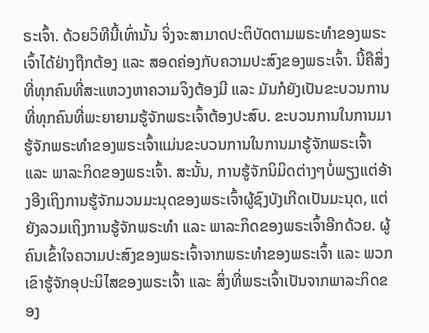ຣະເຈົ້າ. ດ້ວຍວິທີນີ້ເທົ່ານັ້ນ ຈິ່ງຈະສາມາດປະຕິບັດຕາມພຣະທຳຂອງພຣະເຈົ້າໄດ້ຢ່າງຖືກຕ້ອງ ແລະ ສອດຄ່ອງກັບຄວາມປະສົງຂອງພຣະເຈົ້າ. ນີ້ຄືສິ່ງທີ່ທຸກຄົນທີ່ສະແຫວງຫາຄວາມຈິງຕ້ອງມີ ແລະ ມັນກໍຍັງເປັນຂະບວນການທີ່ທຸກຄົນທີ່ພະຍາຍາມຮູ້ຈັກພຣະເຈົ້າຕ້ອງປະສົບ. ຂະບວນການໃນການມາຮູ້ຈັກພຣະທໍາຂອງພຣະເຈົ້າແມ່ນຂະບວນການໃນການມາຮູ້ຈັກພຣະເຈົ້າ ແລະ ພາລະກິດຂອງພຣະເຈົ້າ. ສະນັ້ນ, ການຮູ້ຈັກນິມິດຕ່າງໆບໍ່ພຽງແຕ່ອ້າງອີງເຖິງການຮູ້ຈັກມວນມະນຸດຂອງພຣະເຈົ້າຜູ້ຊົງບັງເກີດເປັນມະນຸດ, ແຕ່ຍັງລວມເຖິງການຮູ້ຈັກພຣະທໍາ ແລະ ພາລະກິດຂອງພຣະເຈົ້າອີກດ້ວຍ. ຜູ້ຄົນເຂົ້າໃຈຄວາມປະສົງຂອງພຣະເຈົ້າຈາກພຣະທໍາຂອງພຣະເຈົ້າ ແລະ ພວກເຂົາຮູ້ຈັກອຸປະນິໄສຂອງພຣະເຈົ້າ ແລະ ສິ່ງທີ່ພຣະເຈົ້າເປັນຈາກພາລະກິດຂອງ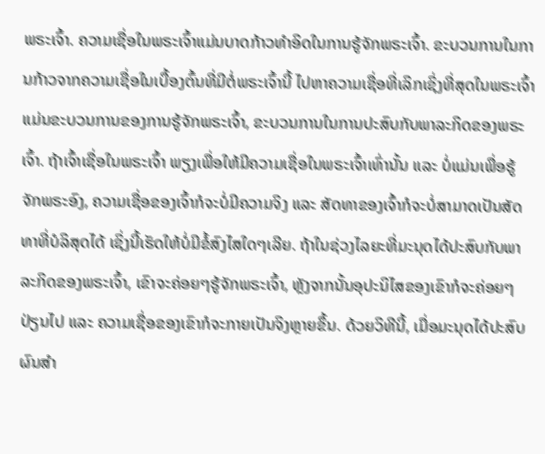ພຣະເຈົ້າ. ຄວາມເຊື່ອໃນພຣະເຈົ້າແມ່ນບາດກ້າວທໍາອິດໃນການຮູ້ຈັກພຣະເຈົ້າ. ຂະບວນການໃນການກ້າວຈາກຄວາມເຊື່ອໃນເບື້ອງຕົ້ນທີ່ມີຕໍ່ພຣະເຈົ້ານີ້ ໄປຫາຄວາມເຊື່ອທີ່ເລິກເຊິ່ງທີ່ສຸດໃນພຣະເຈົ້າ ແມ່ນຂະບວນການຂອງການຮູ້ຈັກພຣະເຈົ້າ, ຂະບວນການໃນການປະສົບກັບພາລະກິດຂອງພຣະເຈົ້າ. ຖ້າເຈົ້າເຊື່ອໃນພຣະເຈົ້າ ພຽງເພື່ອໃຫ້ມີຄວາມເຊື່ອໃນພຣະເຈົ້າເທົ່ານັ້ນ ແລະ ບໍ່ແມ່ນເພື່ອຮູ້ຈັກພຣະອົງ, ຄວາມເຊື່ອຂອງເຈົ້າກໍຈະບໍ່ມີຄວາມຈິງ ແລະ ສັດທາຂອງເຈົ້າກໍຈະບໍ່ສາມາດເປັນສັດທາທີ່ບໍລິສຸດໄດ້ ເຊິ່ງນີ້ເຮັດໃຫ້ບໍ່ມີຂໍ້ສົງໄສໃດໆເລີຍ. ຖ້າໃນຊ່ວງໄລຍະທີ່ມະນຸດໄດ້ປະສົບກັບພາລະກິດຂອງພຣະເຈົ້າ, ເຂົາຈະຄ່ອຍໆຮູ້ຈັກພຣະເຈົ້າ, ຫຼັງຈາກນັ້ນອຸປະນິໄສຂອງເຂົາກໍຈະຄ່ອຍໆປ່ຽນໄປ ແລະ ຄວາມເຊື່ອຂອງເຂົາກໍຈະກາຍເປັນຈິງຫຼາຍຂຶ້ນ. ດ້ວຍວິທີນີ້, ເມື່ອມະນຸດໄດ້ປະສົບຜົນສຳ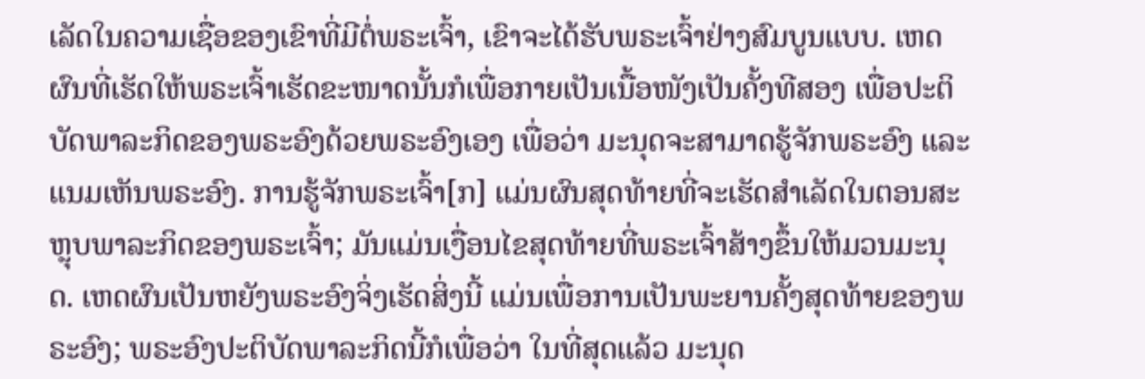ເລັດໃນຄວາມເຊື່ອຂອງເຂົາທີ່ມີຕໍ່ພຣະເຈົ້າ, ເຂົາຈະໄດ້ຮັບພຣະເຈົ້າຢ່າງສົມບູນແບບ. ເຫດຜົນທີ່ເຮັດໃຫ້ພຣະເຈົ້າເຮັດຂະໜາດນັ້ນກໍເພື່ອກາຍເປັນເນື້ອໜັງເປັນຄັ້ງທີສອງ ເພື່ອປະຕິບັດພາລະກິດຂອງພຣະອົງດ້ວຍພຣະອົງເອງ ເພື່ອວ່າ ມະນຸດຈະສາມາດຮູ້ຈັກພຣະອົງ ແລະ ແນມເຫັນພຣະອົງ. ການຮູ້ຈັກພຣະເຈົ້າ[ກ] ແມ່ນຜົນສຸດທ້າຍທີ່ຈະເຮັດສຳເລັດໃນຕອນສະຫຼຸບພາລະກິດຂອງພຣະເຈົ້າ; ມັນແມ່ນເງື່ອນໄຂສຸດທ້າຍທີ່ພຣະເຈົ້າສ້າງຂຶ້ນໃຫ້ມວນມະນຸດ. ເຫດຜົນເປັນຫຍັງພຣະອົງຈິ່ງເຮັດສິ່ງນີ້ ແມ່ນເພື່ອການເປັນພະຍານຄັ້ງສຸດທ້າຍຂອງພຣະອົງ; ພຣະອົງປະຕິບັດພາລະກິດນີ້ກໍເພື່ອວ່າ ໃນທີ່ສຸດແລ້ວ ມະນຸດ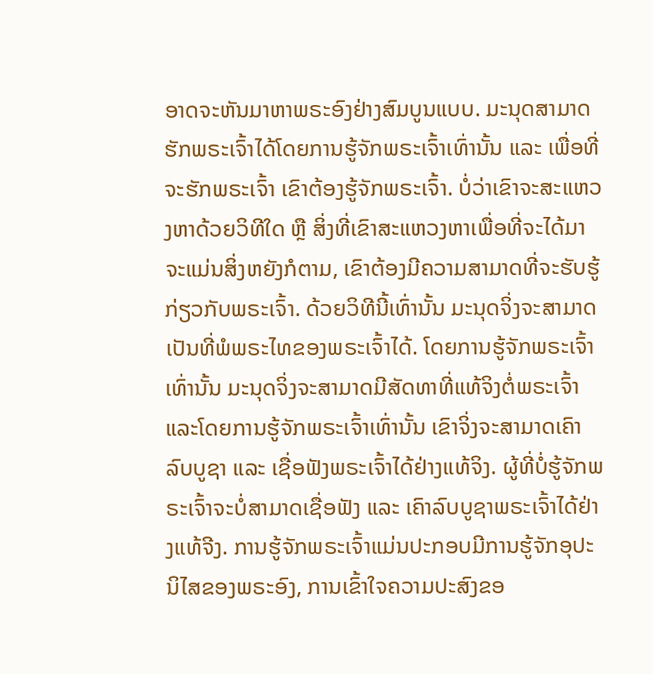ອາດຈະຫັນມາຫາພຣະອົງຢ່າງສົມບູນແບບ. ມະນຸດສາມາດຮັກພຣະເຈົ້າໄດ້ໂດຍການຮູ້ຈັກພຣະເຈົ້າເທົ່ານັ້ນ ແລະ ເພື່ອທີ່ຈະຮັກພຣະເຈົ້າ ເຂົາຕ້ອງຮູ້ຈັກພຣະເຈົ້າ. ບໍ່ວ່າເຂົາຈະສະແຫວງຫາດ້ວຍວິທີໃດ ຫຼື ສິ່ງທີ່ເຂົາສະແຫວງຫາເພື່ອທີ່ຈະໄດ້ມາຈະແມ່ນສິ່ງຫຍັງກໍຕາມ, ເຂົາຕ້ອງມີຄວາມສາມາດທີ່ຈະຮັບຮູ້ກ່ຽວກັບພຣະເຈົ້າ. ດ້ວຍວິທີນີ້ເທົ່ານັ້ນ ມະນຸດຈິ່ງຈະສາມາດເປັນທີ່ພໍພຣະໄທຂອງພຣະເຈົ້າໄດ້. ໂດຍການຮູ້ຈັກພຣະເຈົ້າເທົ່ານັ້ນ ມະນຸດຈິ່ງຈະສາມາດມີສັດທາທີ່ແທ້ຈິງຕໍ່ພຣະເຈົ້າ ແລະໂດຍການຮູ້ຈັກພຣະເຈົ້າເທົ່ານັ້ນ ເຂົາຈິ່ງຈະສາມາດເຄົາລົບບູຊາ ແລະ ເຊື່ອຟັງພຣະເຈົ້າໄດ້ຢ່າງແທ້ຈິງ. ຜູ້ທີ່ບໍ່ຮູ້ຈັກພຣະເຈົ້າຈະບໍ່ສາມາດເຊື່ອຟັງ ແລະ ເຄົາລົບບູຊາພຣະເຈົ້າໄດ້ຢ່າງແທ້ຈີງ. ການຮູ້ຈັກພຣະເຈົ້າແມ່ນປະກອບມີການຮູ້ຈັກອຸປະນິໄສຂອງພຣະອົງ, ການເຂົ້າໃຈຄວາມປະສົງຂອ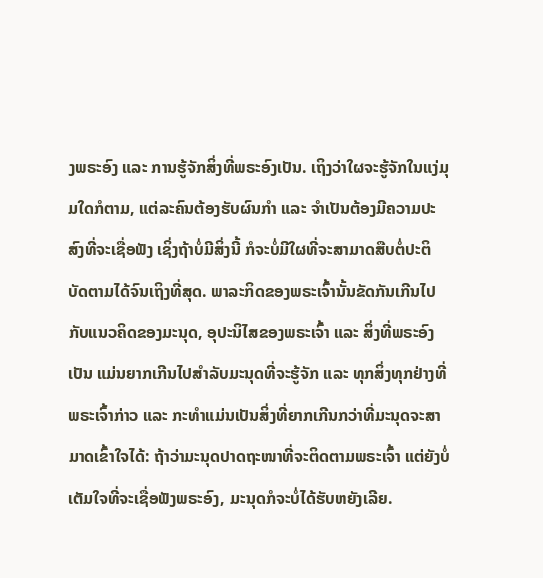ງພຣະອົງ ແລະ ການຮູ້ຈັກສິ່ງທີ່ພຣະອົງເປັນ. ເຖິງວ່າໃຜຈະຮູ້ຈັກໃນແງ່ມຸມໃດກໍຕາມ, ແຕ່ລະຄົນຕ້ອງຮັບຜົນກໍາ ແລະ ຈໍາເປັນຕ້ອງມີຄວາມປະສົງທີ່ຈະເຊື່ອຟັງ ເຊິ່ງຖ້າບໍ່ມີສິ່ງນີ້ ກໍຈະບໍ່ມີໃຜທີ່ຈະສາມາດສືບຕໍ່ປະຕິບັດຕາມໄດ້ຈົນເຖິງທີ່ສຸດ. ພາລະກິດຂອງພຣະເຈົ້ານັ້ນຂັດກັນເກີນໄປກັບແນວຄິດຂອງມະນຸດ, ອຸປະນິໄສຂອງພຣະເຈົ້າ ແລະ ສິ່ງທີ່ພຣະອົງເປັນ ແມ່ນຍາກເກີນໄປສຳລັບມະນຸດທີ່ຈະຮູ້ຈັກ ແລະ ທຸກສິ່ງທຸກຢ່າງທີ່ພຣະເຈົ້າກ່າວ ແລະ ກະທຳແມ່ນເປັນສິ່ງທີ່ຍາກເກີນກວ່າທີ່ມະນຸດຈະສາມາດເຂົ້າໃຈໄດ້: ຖ້າວ່າມະນຸດປາດຖະໜາທີ່ຈະຕິດຕາມພຣະເຈົ້າ ແຕ່ຍັງບໍ່ເຕັມໃຈທີ່ຈະເຊື່ອຟັງພຣະອົງ, ມະນຸດກໍຈະບໍ່ໄດ້ຮັບຫຍັງເລີຍ.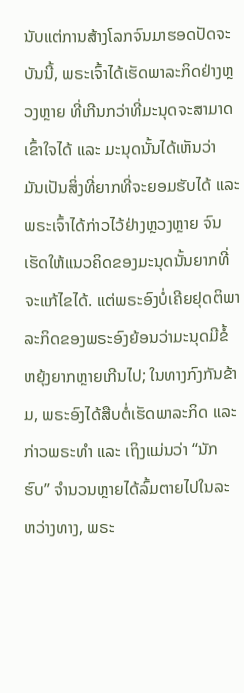ນັບແຕ່ການສ້າງໂລກຈົນມາຮອດປັດຈະບັນນີ້, ພຣະເຈົ້າໄດ້ເຮັດພາລະກິດຢ່າງຫຼວງຫຼາຍ ທີ່ເກີນກວ່າທີ່ມະນຸດຈະສາມາດເຂົ້າໃຈໄດ້ ແລະ ມະນຸດນັ້ນໄດ້ເຫັນວ່າ ມັນເປັນສິ່ງທີ່ຍາກທີ່ຈະຍອມຮັບໄດ້ ແລະ ພຣະເຈົ້າໄດ້ກ່າວໄວ້ຢ່າງຫຼວງຫຼາຍ ຈົນເຮັດໃຫ້ແນວຄິດຂອງມະນຸດນັ້ນຍາກທີ່ຈະແກ້ໄຂໄດ້. ແຕ່ພຣະອົງບໍ່ເຄີຍຢຸດຕິພາລະກິດຂອງພຣະອົງຍ້ອນວ່າມະນຸດມີຂໍ້ຫຍຸ້ງຍາກຫຼາຍເກີນໄປ; ໃນທາງກົງກັນຂ້າມ, ພຣະອົງໄດ້ສືບຕໍ່ເຮັດພາລະກິດ ແລະ ກ່າວພຣະທໍາ ແລະ ເຖິງແມ່ນວ່າ “ນັກຮົບ” ຈຳນວນຫຼາຍໄດ້ລົ້ມຕາຍໄປໃນລະຫວ່າງທາງ, ພຣະ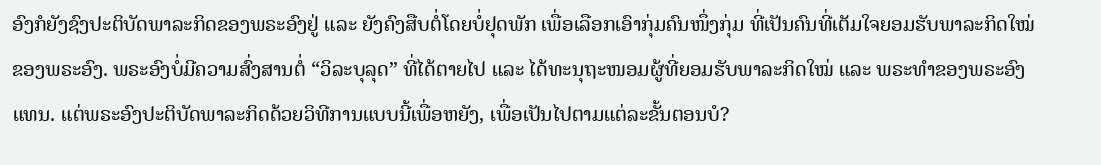ອົງກໍຍັງຊົງປະຕິບັດພາລະກິດຂອງພຣະອົງຢູ່ ແລະ ຍັງຄົງສືບຕໍ່ໂດຍບໍ່ຢຸດພັກ ເພື່ອເລືອກເອົາກຸ່ມຄົນໜຶ່ງກຸ່ມ ທີ່ເປັນຄົນທີ່ເຕັມໃຈຍອມຮັບພາລະກິດໃໝ່ຂອງພຣະອົງ. ພຣະອົງບໍ່ມີຄວາມສົ່ງສານຕໍ່ “ວິລະບຸລຸດ” ທີ່ໄດ້ຕາຍໄປ ແລະ ໄດ້ທະນຸຖະໜອມຜູ້ທີ່ຍອມຮັບພາລະກິດໃໝ່ ແລະ ພຣະທໍາຂອງພຣະອົງແທນ. ແຕ່ພຣະອົງປະຕິບັດພາລະກິດດ້ວຍວິທີການແບບນີ້ເພື່ອຫຍັງ, ເພື່ອເປັນໄປຕາມແຕ່ລະຂັ້ນຕອນບໍ?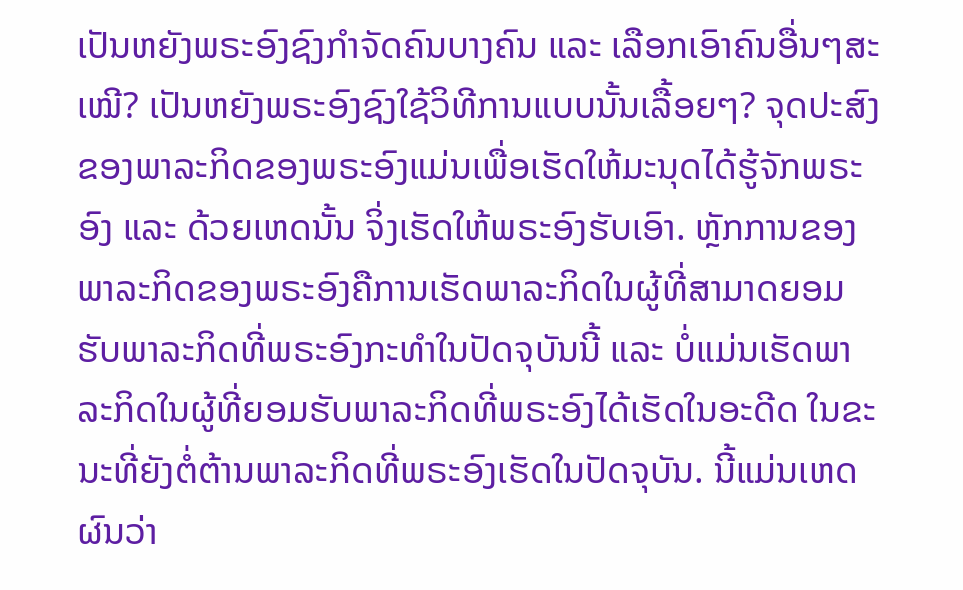ເປັນຫຍັງພຣະອົງຊົງກຳຈັດຄົນບາງຄົນ ແລະ ເລືອກເອົາຄົນອື່ນໆສະເໝີ? ເປັນຫຍັງພຣະອົງຊົງໃຊ້ວິທີການແບບນັ້ນເລື້ອຍໆ? ຈຸດປະສົງຂອງພາລະກິດຂອງພຣະອົງແມ່ນເພື່ອເຮັດໃຫ້ມະນຸດໄດ້ຮູ້ຈັກພຣະອົງ ແລະ ດ້ວຍເຫດນັ້ນ ຈິ່ງເຮັດໃຫ້ພຣະອົງຮັບເອົາ. ຫຼັກການຂອງພາລະກິດຂອງພຣະອົງຄືການເຮັດພາລະກິດໃນຜູ້ທີ່ສາມາດຍອມຮັບພາລະກິດທີ່ພຣະອົງກະທຳໃນປັດຈຸບັນນີ້ ແລະ ບໍ່ແມ່ນເຮັດພາລະກິດໃນຜູ້ທີ່ຍອມຮັບພາລະກິດທີ່ພຣະອົງໄດ້ເຮັດໃນອະດີດ ໃນຂະນະທີ່ຍັງຕໍ່ຕ້ານພາລະກິດທີ່ພຣະອົງເຮັດໃນປັດຈຸບັນ. ນີ້ແມ່ນເຫດຜົນວ່າ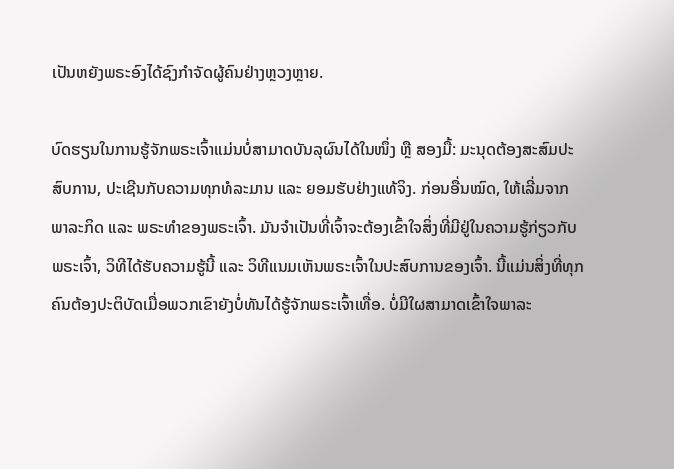ເປັນຫຍັງພຣະອົງໄດ້ຊົງກຳຈັດຜູ້ຄົນຢ່າງຫຼວງຫຼາຍ.

ບົດຮຽນໃນການຮູ້ຈັກພຣະເຈົ້າແມ່ນບໍ່ສາມາດບັນລຸຜົນໄດ້ໃນໜຶ່ງ ຫຼື ສອງມື້: ມະນຸດຕ້ອງສະສົມປະສົບການ, ປະເຊີນກັບຄວາມທຸກທໍລະມານ ແລະ ຍອມຮັບຢ່າງແທ້ຈິງ. ກ່ອນອື່ນໝົດ, ໃຫ້ເລີ່ມຈາກພາລະກິດ ແລະ ພຣະທໍາຂອງພຣະເຈົ້າ. ມັນຈໍາເປັນທີ່ເຈົ້າຈະຕ້ອງເຂົ້າໃຈສິ່ງທີ່ມີຢູ່ໃນຄວາມຮູ້ກ່ຽວກັບພຣະເຈົ້າ, ວິທີໄດ້ຮັບຄວາມຮູ້ນີ້ ແລະ ວິທີແນມເຫັນພຣະເຈົ້າໃນປະສົບການຂອງເຈົ້າ. ນີ້ແມ່ນສິ່ງທີ່ທຸກຄົນຕ້ອງປະຕິບັດເມື່ອພວກເຂົາຍັງບໍ່ທັນໄດ້ຮູ້ຈັກພຣະເຈົ້າເທື່ອ. ບໍ່ມີໃຜສາມາດເຂົ້າໃຈພາລະ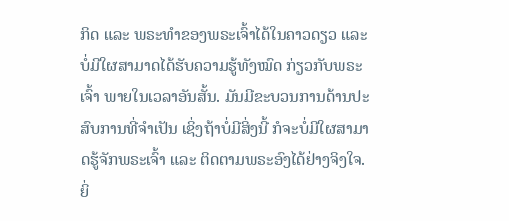ກິດ ແລະ ພຣະທໍາຂອງພຣະເຈົ້າໄດ້ໃນຄາວດຽວ ແລະ ບໍ່ມີໃຜສາມາດໄດ້ຮັບຄວາມຮູ້ທັງໝົດ ກ່ຽວກັບພຣະເຈົ້າ ພາຍໃນເວລາອັນສັ້ນ. ມັນມີຂະບວນການດ້ານປະສົບການທີ່ຈຳເປັນ ເຊິ່ງຖ້າບໍ່ມີສິ່ງນີ້ ກໍຈະບໍ່ມີໃຜສາມາດຮູ້ຈັກພຣະເຈົ້າ ແລະ ຕິດຕາມພຣະອົງໄດ້ຢ່າງຈິງໃຈ. ຍິ່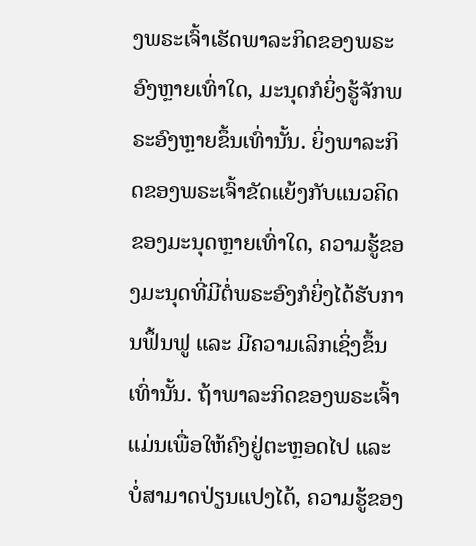ງພຣະເຈົ້າເຮັດພາລະກິດຂອງພຣະອົງຫຼາຍເທົ່າໃດ, ມະນຸດກໍຍິ່ງຮູ້ຈັກພຣະອົງຫຼາຍຂຶ້ນເທົ່ານັ້ນ. ຍິ່ງພາລະກິດຂອງພຣະເຈົ້າຂັດແຍ້ງກັບແນວຄິດຂອງມະນຸດຫຼາຍເທົ່າໃດ, ຄວາມຮູ້ຂອງມະນຸດທີ່ມີຕໍ່ພຣະອົງກໍຍິ່ງໄດ້ຮັບການຟຶ້ນຟູ ແລະ ມີຄວາມເລິກເຊິ່ງຂຶ້ນເທົ່ານັ້ນ. ຖ້າພາລະກິດຂອງພຣະເຈົ້າແມ່ນເພື່ອໃຫ້ຄົງຢູ່ຕະຫຼອດໄປ ແລະ ບໍ່ສາມາດປ່ຽນແປງໄດ້, ຄວາມຮູ້ຂອງ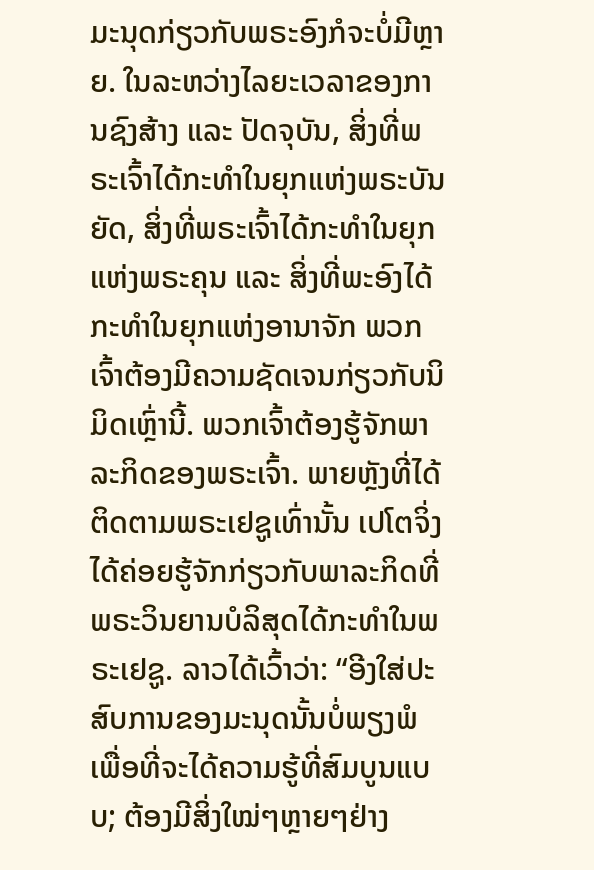ມະນຸດກ່ຽວກັບພຣະອົງກໍຈະບໍ່ມີຫຼາຍ. ໃນລະຫວ່າງໄລຍະເວລາຂອງການຊົງສ້າງ ແລະ ປັດຈຸບັນ, ສິ່ງທີ່ພຣະເຈົ້າໄດ້ກະທຳໃນຍຸກແຫ່ງພຣະບັນຍັດ, ສິ່ງທີ່ພຣະເຈົ້າໄດ້ກະທຳໃນຍຸກແຫ່ງພຣະຄຸນ ແລະ ສິ່ງທີ່ພະອົງໄດ້ກະທຳໃນຍຸກແຫ່ງອານາຈັກ ພວກເຈົ້າຕ້ອງມີຄວາມຊັດເຈນກ່ຽວກັບນິມິດເຫຼົ່ານີ້. ພວກເຈົ້າຕ້ອງຮູ້ຈັກພາລະກິດຂອງພຣະເຈົ້າ. ພາຍຫຼັງທີ່ໄດ້ຕິດຕາມພຣະເຢຊູເທົ່ານັ້ນ ເປໂຕຈິ່ງໄດ້ຄ່ອຍຮູ້ຈັກກ່ຽວກັບພາລະກິດທີ່ພຣະວິນຍານບໍລິສຸດໄດ້ກະທຳໃນພຣະເຢຊູ. ລາວໄດ້ເວົ້າວ່າ: “ອີງໃສ່ປະສົບການຂອງມະນຸດນັ້ນບໍ່ພຽງພໍເພື່ອທີ່ຈະໄດ້ຄວາມຮູ້ທີ່ສົມບູນແບບ; ຕ້ອງມີສິ່ງໃໝ່ໆຫຼາຍໆຢ່າງ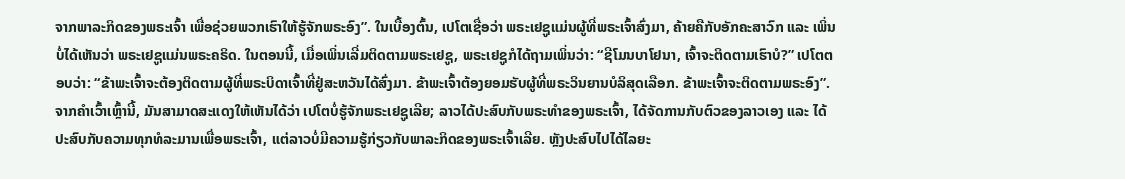ຈາກພາລະກິດຂອງພຣະເຈົ້າ ເພື່ອຊ່ວຍພວກເຮົາໃຫ້ຮູ້ຈັກພຣະອົງ”. ໃນເບື້ອງຕົ້ນ, ເປໂຕເຊື່ອວ່າ ພຣະເຢຊູແມ່ນຜູ້ທີ່ພຣະເຈົ້າສົ່ງມາ, ຄ້າຍຄືກັບອັກຄະສາວົກ ແລະ ເພິ່ນບໍ່ໄດ້ເຫັນວ່າ ພຣະເຢຊູແມ່ນພຣະຄຣິດ. ໃນຕອນນີ້, ເມື່ອເພິ່ນເລີ່ມຕິດຕາມພຣະເຢຊູ, ພຣະເຢຊູກໍໄດ້ຖາມເພິ່ນວ່າ: “ຊີໂມນບາໂຢນາ, ເຈົ້າຈະຕິດຕາມເຮົາບໍ?” ເປໂຕຕອບວ່າ: “ຂ້າພະເຈົ້າຈະຕ້ອງຕິດຕາມຜູ້ທີ່ພຣະບິດາເຈົ້າທີ່ຢູ່ສະຫວັນໄດ້ສົ່ງມາ. ຂ້າພະເຈົ້າຕ້ອງຍອມຮັບຜູ້ທີ່ພຣະວິນຍານບໍລິສຸດເລືອກ. ຂ້າພະເຈົ້າຈະຕິດຕາມພຣະອົງ”. ຈາກຄຳເວົ້າເຫຼົ້ານີ້, ມັນສາມາດສະແດງໃຫ້ເຫັນໄດ້ວ່າ ເປໂຕບໍ່ຮູ້ຈັກພຣະເຢຊູເລີຍ; ລາວໄດ້ປະສົບກັບພຣະທໍາຂອງພຣະເຈົ້າ, ໄດ້ຈັດການກັບຕົວຂອງລາວເອງ ແລະ ໄດ້ປະສົບກັບຄວາມທຸກທໍລະມານເພື່ອພຣະເຈົ້າ, ແຕ່ລາວບໍ່ມີຄວາມຮູ້ກ່ຽວກັບພາລະກິດຂອງພຣະເຈົ້າເລີຍ. ຫຼັງປະສົບໄປໄດ້ໄລຍະ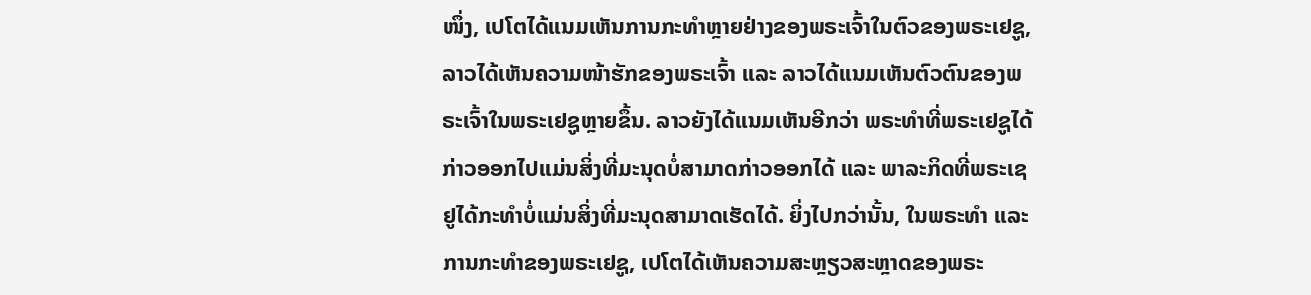ໜຶ່ງ, ເປໂຕໄດ້ແນມເຫັນການກະທຳຫຼາຍຢ່າງຂອງພຣະເຈົ້າໃນຕົວຂອງພຣະເຢຊູ, ລາວໄດ້ເຫັນຄວາມໜ້າຮັກຂອງພຣະເຈົ້າ ແລະ ລາວໄດ້ແນມເຫັນຕົວຕົນຂອງພຣະເຈົ້າໃນພຣະເຢຊູຫຼາຍຂຶ້ນ. ລາວຍັງໄດ້ແນມເຫັນອີກວ່າ ພຣະທໍາທີ່ພຣະເຢຊູໄດ້ກ່າວອອກໄປແມ່ນສິ່ງທີ່ມະນຸດບໍ່ສາມາດກ່າວອອກໄດ້ ແລະ ພາລະກິດທີ່ພຣະເຊຢູໄດ້ກະທຳບໍ່ແມ່ນສິ່ງທີ່ມະນຸດສາມາດເຮັດໄດ້. ຍິ່ງໄປກວ່ານັ້ນ, ໃນພຣະທໍາ ແລະ ການກະທຳຂອງພຣະເຢຊູ, ເປໂຕໄດ້ເຫັນຄວາມສະຫຼຽວສະຫຼາດຂອງພຣະ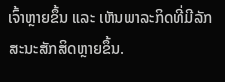ເຈົ້າຫຼາຍຂຶ້ນ ແລະ ເຫັນພາລະກິດທີ່ມີລັກສະນະສັກສິດຫຼາຍຂຶ້ນ.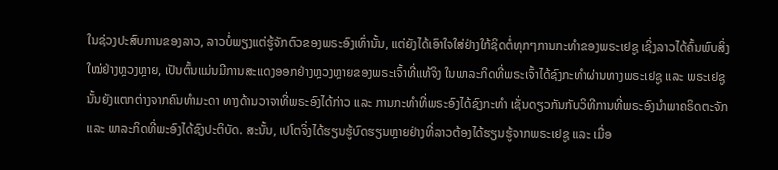ໃນຊ່ວງປະສົບການຂອງລາວ, ລາວບໍ່ພຽງແຕ່ຮູ້ຈັກຕົວຂອງພຣະອົງເທົ່ານັ້ນ, ແຕ່ຍັງໄດ້ເອົາໃຈໃສ່ຢ່າງໃກ້ຊິດຕໍ່ທຸກໆການກະທຳຂອງພຣະເຢຊູ ເຊິ່ງລາວໄດ້ຄົ້ນພົບສິ່ງໃໝ່ຢ່າງຫຼວງຫຼາຍ, ເປັນຕົ້ນແມ່ນມີການສະແດງອອກຢ່າງຫຼວງຫຼາຍຂອງພຣະເຈົ້າທີ່ແທ້ຈິງ ໃນພາລະກິດທີ່ພຣະເຈົ້າໄດ້ຊົງກະທຳຜ່ານທາງພຣະເຢຊູ ແລະ ພຣະເຢຊູນັ້ນຍັງແຕກຕ່າງຈາກຄົນທຳມະດາ ທາງດ້ານວາຈາທີ່ພຣະອົງໄດ້ກ່າວ ແລະ ການກະທຳທີ່ພຣະອົງໄດ້ຊົງກະທຳ ເຊັ່ນດຽວກັນກັບວິທີການທີ່ພຣະອົງນຳພາຄຣິດຕະຈັກ ແລະ ພາລະກິດທີ່ພະອົງໄດ້ຊົງປະຕິບັດ. ສະນັ້ນ, ເປໂຕຈິ່ງໄດ້ຮຽນຮູ້ບົດຮຽນຫຼາຍຢ່າງທີ່ລາວຕ້ອງໄດ້ຮຽນຮູ້ຈາກພຣະເຢຊູ ແລະ ເມື່ອ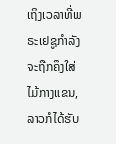ເຖິງເວລາທີ່ພຣະເຢຊູກຳລັງຈະຖືກຄຶງໃສ່ໄມ້ກາງແຂນ, ລາວກໍໄດ້ຮັບ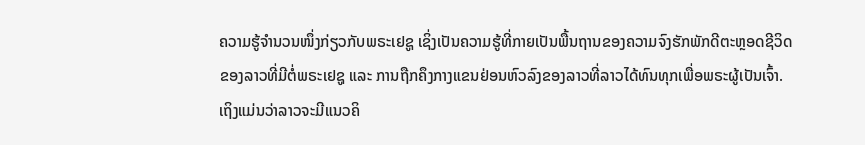ຄວາມຮູ້ຈຳນວນໜຶ່ງກ່ຽວກັບພຣະເຢຊູ ເຊິ່ງເປັນຄວາມຮູ້ທີ່ກາຍເປັນພື້ນຖານຂອງຄວາມຈົງຮັກພັກດີຕະຫຼອດຊີວິດຂອງລາວທີ່ມີຕໍ່ພຣະເຢຊູ ແລະ ການຖືກຄຶງກາງແຂນຢ່ອນຫົວລົງຂອງລາວທີ່ລາວໄດ້ທົນທຸກເພື່ອພຣະຜູ້ເປັນເຈົ້າ. ເຖິງແມ່ນວ່າລາວຈະມີແນວຄິ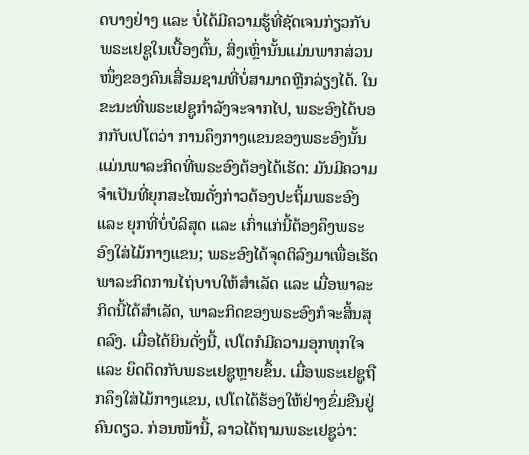ດບາງຢ່າງ ແລະ ບໍ່ໄດ້ມີຄວາມຮູ້ທີ່ຊັດເຈນກ່ຽວກັບພຣະເຢຊູໃນເບື້ອງຕົ້ນ, ສິ່ງເຫຼົ່ານັ້ນແມ່ນພາກສ່ວນໜຶ່ງຂອງຄົນເສື່ອມຊາມທີ່ບໍ່ສາມາດຫຼີກລ່ຽງໄດ້. ໃນຂະນະທີ່ພຣະເຢຊູກຳລັງຈະຈາກໄປ, ພຣະອົງໄດ້ບອກກັບເປໂຕວ່າ ການຄຶງກາງແຂນຂອງພຣະອົງນັ້ນ ແມ່ນພາລະກິດທີ່ພຣະອົງຕ້ອງໄດ້ເຮັດ: ມັນມີຄວາມຈຳເປັນທີ່ຍຸກສະໄໝດັ່ງກ່າວຕ້ອງປະຖິ້ມພຣະອົງ ແລະ ຍຸກທີ່ບໍ່ບໍລິສຸດ ແລະ ເກົ່າແກ່ນີ້ຕ້ອງຄຶງພຣະອົງໃສ່ໄມ້ກາງແຂນ; ພຣະອົງໄດ້ຈຸດຕິລົງມາເພື່ອເຮັດພາລະກິດການໄຖ່ບາບໃຫ້ສໍາເລັດ ແລະ ເມື່ອພາລະກິດນີ້ໄດ້ສຳເລັດ, ພາລະກິດຂອງພຣະອົງກໍຈະສິ້ນສຸດລົງ. ເມື່ອໄດ້ຍິນດັ່ງນີ້, ເປໂຕກໍມີຄວາມອຸກທຸກໃຈ ແລະ ຍຶດຕິດກັບພຣະເຢຊູຫຼາຍຂຶ້ນ. ເມື່ອພຣະເຢຊູຖືກຄຶງໃສ່ໄມ້ກາງແຂນ, ເປໂຕໄດ້ຮ້ອງໃຫ້ຢ່າງຂົ່ມຂືນຢູ່ຄົນດຽວ. ກ່ອນໜ້ານີ້, ລາວໄດ້ຖາມພຣະເຢຊູວ່າ: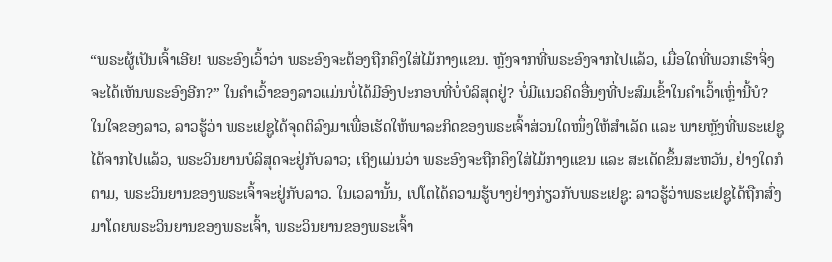“ພຣະຜູ້ເປັນເຈົ້າເອີຍ! ພຣະອົງເວົ້າວ່າ ພຣະອົງຈະຕ້ອງຖືກຄຶງໃສ່ໄມ້ກາງແຂນ. ຫຼັງຈາກທີ່ພຣະອົງຈາກໄປແລ້ວ, ເມື່ອໃດທີ່ພວກເຮົາຈິ່ງຈະໄດ້ເຫັນພຣະອົງອີກ?” ໃນຄໍາເວົ້າຂອງລາວແມ່ນບໍ່ໄດ້ມີອົງປະກອບທີ່ບໍ່ບໍລິສຸດຢູ່? ບໍ່ມີແນວຄິດອື່ນໆທີ່ປະສົມເຂົ້າໃນຄໍາເວົ້າເຫຼົ່ານີ້ບໍ? ໃນໃຈຂອງລາວ, ລາວຮູ້ວ່າ ພຣະເຢຊູໄດ້ຈຸດຕິລົງມາເພື່ອເຮັດໃຫ້ພາລະກິດຂອງພຣະເຈົ້າສ່ວນໃດໜຶ່ງໃຫ້ສໍາເລັດ ແລະ ພາຍຫຼັງທີ່ພຣະເຢຊູໄດ້ຈາກໄປແລ້ວ, ພຣະວິນຍານບໍລິສຸດຈະຢູ່ກັບລາວ; ເຖິງແມ່ນວ່າ ພຣະອົງຈະຖືກຄຶງໃສ່ໄມ້ກາງແຂນ ແລະ ສະເດັດຂຶ້ນສະຫວັນ, ຢ່າງໃດກໍຕາມ, ພຣະວິນຍານຂອງພຣະເຈົ້າຈະຢູ່ກັບລາວ. ໃນເວລານັ້ນ, ເປໂຕໄດ້ຄວາມຮູ້ບາງຢ່າງກ່ຽວກັບພຣະເຢຊູ: ລາວຮູ້ວ່າພຣະເຢຊູໄດ້ຖືກສົ່ງມາໂດຍພຣະວິນຍານຂອງພຣະເຈົ້າ, ພຣະວິນຍານຂອງພຣະເຈົ້າ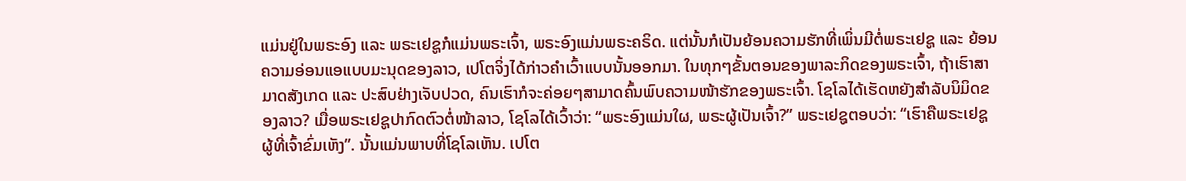ແມ່ນຢູ່ໃນພຣະອົງ ແລະ ພຣະເຢຊູກໍແມ່ນພຣະເຈົ້າ, ພຣະອົງແມ່ນພຣະຄຣິດ. ແຕ່ນັ້ນກໍເປັນຍ້ອນຄວາມຮັກທີ່ເພິ່ນມີຕໍ່ພຣະເຢຊູ ແລະ ຍ້ອນຄວາມອ່ອນແອແບບມະນຸດຂອງລາວ, ເປໂຕຈິ່ງໄດ້ກ່າວຄຳເວົ້າແບບນັ້ນອອກມາ. ໃນທຸກໆຂັ້ນຕອນຂອງພາລະກິດຂອງພຣະເຈົ້າ, ຖ້າເຮົາສາມາດສັງເກດ ແລະ ປະສົບຢ່າງເຈັບປວດ, ຄົນເຮົາກໍຈະຄ່ອຍໆສາມາດຄົ້ນພົບຄວາມໜ້າຮັກຂອງພຣະເຈົ້າ. ໂຊໂລໄດ້ເຮັດຫຍັງສຳລັບນິມິດຂອງລາວ? ເມື່ອພຣະເຢຊູປາກົດຕົວຕໍ່ໜ້າລາວ, ໂຊໂລໄດ້ເວົ້າວ່າ: “ພຣະອົງແມ່ນໃຜ, ພຣະຜູ້ເປັນເຈົ້າ?” ພຣະເຢຊູຕອບວ່າ: “ເຮົາຄືພຣະເຢຊູ ຜູ້ທີ່ເຈົ້າຂົ່ມເຫັງ”. ນັ້ນແມ່ນພາບທີ່ໂຊໂລເຫັນ. ເປໂຕ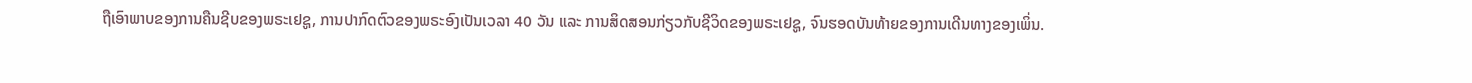ຖືເອົາພາບຂອງການຄືນຊີບຂອງພຣະເຢຊູ, ການປາກົດຕົວຂອງພຣະອົງເປັນເວລາ 40 ວັນ ແລະ ການສິດສອນກ່ຽວກັບຊີວິດຂອງພຣະເຢຊູ, ຈົນຮອດບັນທ້າຍຂອງການເດີນທາງຂອງເພິ່ນ.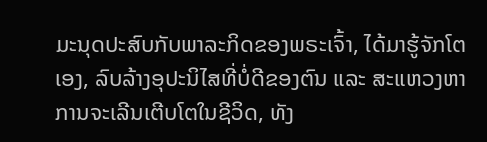ມະນຸດປະສົບກັບພາລະກິດຂອງພຣະເຈົ້າ, ໄດ້ມາຮູ້ຈັກໂຕເອງ, ລົບລ້າງອຸປະນິໄສທີ່ບໍ່ດີຂອງຕົນ ແລະ ສະແຫວງຫາການຈະເລີນເຕີບໂຕໃນຊີວິດ, ທັງ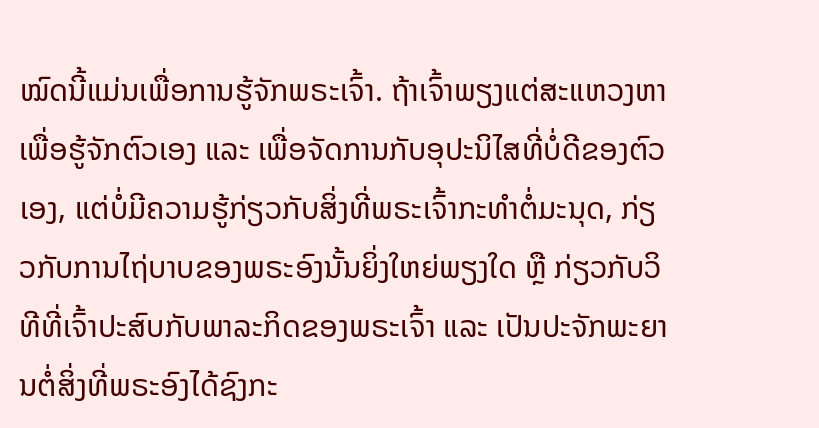ໝົດນີ້ແມ່ນເພື່ອການຮູ້ຈັກພຣະເຈົ້າ. ຖ້າເຈົ້າພຽງແຕ່ສະແຫວງຫາ ເພື່ອຮູ້ຈັກຕົວເອງ ແລະ ເພື່ອຈັດການກັບອຸປະນິໄສທີ່ບໍ່ດີຂອງຕົວເອງ, ແຕ່ບໍ່ມີຄວາມຮູ້ກ່ຽວກັບສິ່ງທີ່ພຣະເຈົ້າກະທຳຕໍ່ມະນຸດ, ກ່ຽວກັບການໄຖ່ບາບຂອງພຣະອົງນັ້ນຍິ່ງໃຫຍ່ພຽງໃດ ຫຼື ກ່ຽວກັບວິທີທີ່ເຈົ້າປະສົບກັບພາລະກິດຂອງພຣະເຈົ້າ ແລະ ເປັນປະຈັກພະຍານຕໍ່ສິ່ງທີ່ພຣະອົງໄດ້ຊົງກະ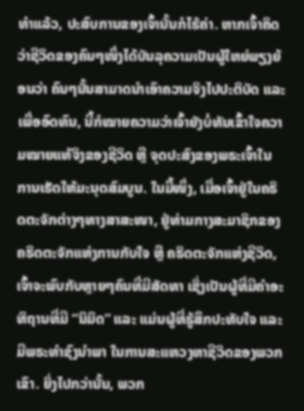ທຳແລ້ວ, ປະສົບການຂອງເຈົ້ານັ້ນກໍໄຮ້ຄ່າ. ຫາກເຈົ້າຄິດວ່າຊີວິດຂອງຄົນໆໜຶ່ງໄດ້ບັນລຸຄວາມເປັນຜູ້ໃຫຍ່ພຽງຍ້ອນວ່າ ຄົນໆນັ້ນສາມາດນຳເອົາຄວາມຈິງໄປປະຕິບັດ ແລະ ເພື່ອອົດທົນ, ນີ້ກໍໝາຍຄວາມວ່າເຈົ້າຍັງບໍ່ທັນເຂົ້າໃຈຄວາມໝາຍແທ້ຈິງຂອງຊີວິດ ຫຼື ຈຸດປະສົງຂອງພຣະເຈົ້າໃນການເຮັດໃຫ້ມະນຸດສົມບູນ. ໃນມື້ໜຶ່ງ, ເມື່ອເຈົ້າຢູ່ໃນຄຣິດຕະຈັກຕ່າງໆທາງສາສະໜາ, ຢູ່ທ່າມກາງສະມາຊິກຂອງຄຣິດຕະຈັກແຫ່ງການກັບໃຈ ຫຼື ຄຣິດຕະຈັກແຫ່ງຊີວິດ, ເຈົ້າຈະພົບກັບຫຼາຍໆຄົນທີ່ມີສັດທາ ເຊິ່ງເປັນຜູ້ທີ່ມີຄຳອະທິຖານທີ່ມີ “ນິມິດ” ແລະ ແມ່ນຜູ້ທີ່ຮູ້ສຶກປະທັບໃຈ ແລະ ມີພຣະທໍາຊົງນຳພາ ໃນການສະແຫວງຫາຊີວິດຂອງພວກເຂົາ. ຍິ່ງໄປກວ່ານັ້ນ, ພວກ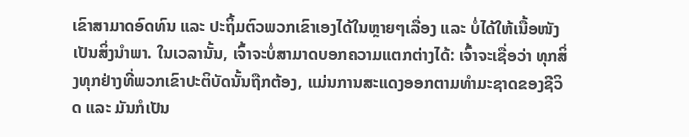ເຂົາສາມາດອົດທົນ ແລະ ປະຖິ້ມຕົວພວກເຂົາເອງໄດ້ໃນຫຼາຍໆເລື່ອງ ແລະ ບໍ່ໄດ້ໃຫ້ເນື້ອໜັງເປັນສິ່ງນໍາພາ. ໃນເວລານັ້ນ, ເຈົ້າຈະບໍ່ສາມາດບອກຄວາມແຕກຕ່າງໄດ້: ເຈົ້າຈະເຊື່ອວ່າ ທຸກສິ່ງທຸກຢ່າງທີ່ພວກເຂົາປະຕິບັດນັ້ນຖືກຕ້ອງ, ແມ່ນການສະແດງອອກຕາມທຳມະຊາດຂອງຊີວິດ ແລະ ມັນກໍເປັນ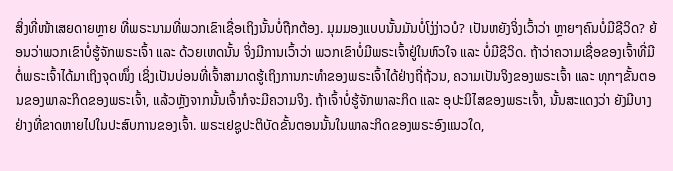ສິ່ງທີ່ໜ້າເສຍດາຍຫຼາຍ ທີ່ພຣະນາມທີ່ພວກເຂົາເຊື່ອເຖິງນັ້ນບໍ່ຖືກຕ້ອງ. ມຸມມອງແບບນັ້ນມັນບໍ່ໂງ່ງ່າວບໍ? ເປັນຫຍັງຈິ່ງເວົ້າວ່າ ຫຼາຍໆຄົນບໍ່ມີຊີວິດ? ຍ້ອນວ່າພວກເຂົາບໍ່ຮູ້ຈັກພຣະເຈົ້າ ແລະ ດ້ວຍເຫດນັ້ນ ຈິ່ງມີການເວົ້າວ່າ ພວກເຂົາບໍ່ມີພຣະເຈົ້າຢູ່ໃນຫົວໃຈ ແລະ ບໍ່ມີຊີວິດ. ຖ້າວ່າຄວາມເຊື່ອຂອງເຈົ້າທີ່ມີຕໍ່ພຣະເຈົ້າໄດ້ມາເຖິງຈຸດໜຶ່ງ ເຊິ່ງເປັນບ່ອນທີ່ເຈົ້າສາມາດຮູ້ເຖິງການກະທຳຂອງພຣະເຈົ້າໄດ້ຢ່າງຖີ່ຖ້ວນ, ຄວາມເປັນຈິງຂອງພຣະເຈົ້າ ແລະ ທຸກໆຂັ້ນຕອນຂອງພາລະກິດຂອງພຣະເຈົ້າ, ແລ້ວຫຼັງຈາກນັ້ນເຈົ້າກໍຈະມີຄວາມຈິງ. ຖ້າເຈົ້າບໍ່ຮູ້ຈັກພາລະກິດ ແລະ ອຸປະນິໄສຂອງພຣະເຈົ້າ, ນັ້ນສະແດງວ່າ ຍັງມີບາງຢ່າງທີ່ຂາດຫາຍໄປໃນປະສົບການຂອງເຈົ້າ. ພຣະເຢຊູປະຕິບັດຂັ້ນຕອນນັ້ນໃນພາລະກິດຂອງພຣະອົງແນວໃດ,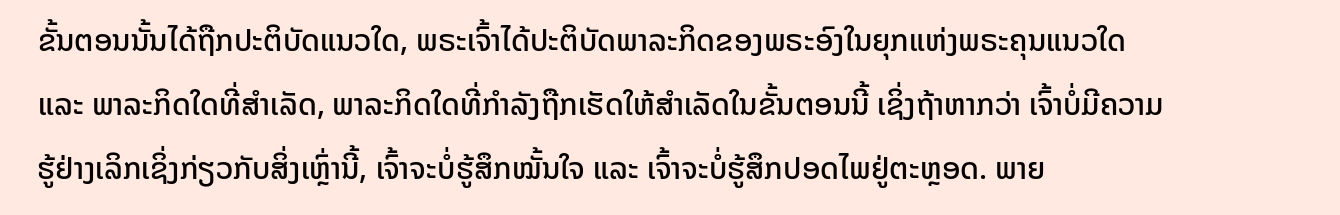ຂັ້ນຕອນນັ້ນໄດ້ຖືກປະຕິບັດແນວໃດ, ພຣະເຈົ້າໄດ້ປະຕິບັດພາລະກິດຂອງພຣະອົງໃນຍຸກແຫ່ງພຣະຄຸນແນວໃດ ແລະ ພາລະກິດໃດທີ່ສຳເລັດ, ພາລະກິດໃດທີ່ກຳລັງຖືກເຮັດໃຫ້ສຳເລັດໃນຂັ້ນຕອນນີ້ ເຊິ່ງຖ້າຫາກວ່າ ເຈົ້າບໍ່ມີຄວາມຮູ້ຢ່າງເລິກເຊິ່ງກ່ຽວກັບສິ່ງເຫຼົ່ານີ້, ເຈົ້າຈະບໍ່ຮູ້ສຶກໝັ້ນໃຈ ແລະ ເຈົ້າຈະບໍ່ຮູ້ສຶກປອດໄພຢູ່ຕະຫຼອດ. ພາຍ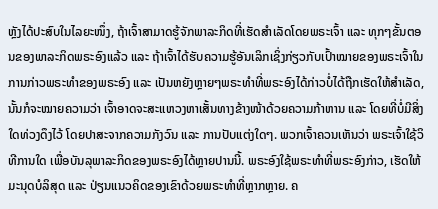ຫຼັງໄດ້ປະສົບໃນໄລຍະໜຶ່ງ, ຖ້າເຈົ້າສາມາດຮູ້ຈັກພາລະກິດທີ່ເຮັດສໍາເລັດໂດຍພຣະເຈົ້າ ແລະ ທຸກໆຂັ້ນຕອນຂອງພາລະກິດພຣະອົງແລ້ວ ແລະ ຖ້າເຈົ້າໄດ້ຮັບຄວາມຮູ້ອັນເລິກເຊິ່ງກ່ຽວກັບເປົ້າໝາຍຂອງພຣະເຈົ້າໃນການກ່າວພຣະທໍາຂອງພຣະອົງ ແລະ ເປັນຫຍັງຫຼາຍໆພຣະທໍາທີ່ພຣະອົງໄດ້ກ່າວບໍ່ໄດ້ຖືກເຮັດໃຫ້ສໍາເລັດ, ນັ້ນກໍຈະໝາຍຄວາມວ່າ ເຈົ້າອາດຈະສະແຫວງຫາເສັ້ນທາງຂ້າງໜ້າດ້ວຍຄວາມກ້າຫານ ແລະ ໂດຍທີ່ບໍ່ມີສິ່ງໃດທ່ວງດຶງໄວ້ ໂດຍປາສະຈາກຄວາມກັງວົນ ແລະ ການປັບແຕ່ງໃດໆ. ພວກເຈົ້າຄວນເຫັນວ່າ ພຣະເຈົ້າໃຊ້ວິທີການໃດ ເພື່ອບັນລຸພາລະກິດຂອງພຣະອົງໄດ້ຫຼາຍປານນີ້. ພຣະອົງໃຊ້ພຣະທໍາທີ່ພຣະອົງກ່າວ, ເຮັດໃຫ້ມະນຸດບໍລິສຸດ ແລະ ປ່ຽນແນວຄິດຂອງເຂົາດ້ວຍພຣະທໍາທີ່ຫຼາກຫຼາຍ. ຄ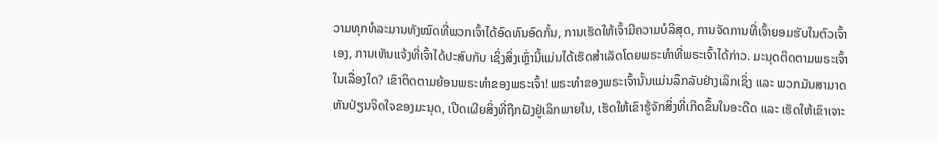ວາມທຸກທໍລະມານທັງໝົດທີ່ພວກເຈົ້າໄດ້ອົດທົນອົດກັ້ນ, ການເຮັດໃຫ້ເຈົ້າມີຄວາມບໍລິສຸດ, ການຈັດການທີ່ເຈົ້າຍອມຮັບໃນຕົວເຈົ້າເອງ, ການເຫັນແຈ້ງທີ່ເຈົ້າໄດ້ປະສົບກັບ ເຊິ່ງສິ່ງເຫຼົ່ານີ້ແມ່ນໄດ້ເຮັດສຳເລັດໂດຍພຣະທໍາທີ່ພຣະເຈົ້າໄດ້ກ່າວ. ມະນຸດຕິດຕາມພຣະເຈົ້າໃນເລື່ອງໃດ? ເຂົາຕິດຕາມຍ້ອນພຣະທໍາຂອງພຣະເຈົ້າ! ພຣະທໍາຂອງພຣະເຈົ້ານັ້ນແມ່ນລຶກລັບຢ່າງເລິກເຊິ່ງ ແລະ ພວກມັນສາມາດຫັນປ່ຽນຈິດໃຈຂອງມະນຸດ, ເປີດເຜີຍສິ່ງທີ່ຖືກຝັງຢູ່ເລິກພາຍໃນ, ເຮັດໃຫ້ເຂົາຮູ້ຈັກສິ່ງທີ່ເກີດຂຶ້ນໃນອະດີດ ແລະ ເຮັດໃຫ້ເຂົາເຈາະ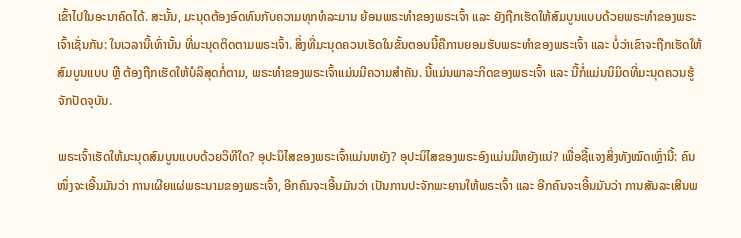ເຂົ້າໄປໃນອະນາຄົດໄດ້. ສະນັ້ນ, ມະນຸດຕ້ອງອົດທົນກັບຄວາມທຸກທໍລະມານ ຍ້ອນພຣະທໍາຂອງພຣະເຈົ້າ ແລະ ຍັງຖືກເຮັດໃຫ້ສົມບູນແບບດ້ວຍພຣະທໍາຂອງພຣະເຈົ້າເຊັ່ນກັນ: ໃນເວລານີ້ເທົ່ານັ້ນ ທີ່ມະນຸດຕິດຕາມພຣະເຈົ້າ. ສິ່ງທີ່ມະນຸດຄວນເຮັດໃນຂັ້ນຕອນນີ້ຄືການຍອມຮັບພຣະທໍາຂອງພຣະເຈົ້າ ແລະ ບໍ່ວ່າເຂົາຈະຖືກເຮັດໃຫ້ສົມບູນແບບ ຫຼື ຕ້ອງຖືກເຮັດໃຫ້ບໍລິສຸດກໍ່ຕາມ, ພຣະທໍາຂອງພຣະເຈົ້າແມ່ນມີຄວາມສໍາຄັນ. ນີ້ແມ່ນພາລະກິດຂອງພຣະເຈົ້າ ແລະ ນີ້ກໍ່ແມ່ນນິມິດທີ່ມະນຸດຄວນຮູ້ຈັກປັດຈຸບັນ.

ພຣະເຈົ້າເຮັດໃຫ້ມະນຸດສົມບູນແບບດ້ວຍວິທີໃດ? ອຸປະນິໄສຂອງພຣະເຈົ້າແມ່ນຫຍັງ? ອຸປະນິໄສຂອງພຣະອົງແມ່ນມີຫຍັງແນ່? ເພື່ອຊີ້ແຈງສິ່ງທັງໝົດເຫຼົ່ານີ້: ຄົນໜຶ່ງຈະເອີ້ນມັນວ່າ ການເຜີຍແຜ່ພຣະນາມຂອງພຣະເຈົ້າ, ອີກຄົນຈະເອີ້ນມັນວ່າ ເປັນການປະຈັກພະຍານໃຫ້ພຣະເຈົ້າ ແລະ ອີກຄົນຈະເອີ້ນມັນວ່າ ການສັນລະເສີນພ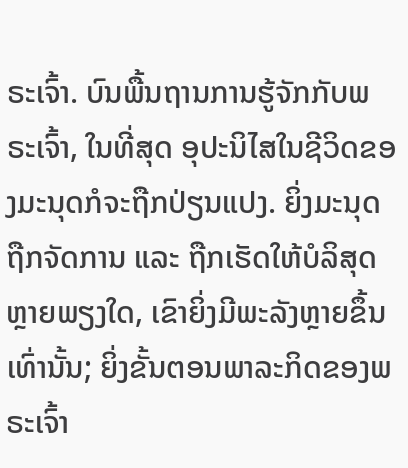ຣະເຈົ້າ. ບົນພື້ນຖານການຮູ້ຈັກກັບພຣະເຈົ້າ, ໃນທີ່ສຸດ ອຸປະນິໄສໃນຊີວິດຂອງມະນຸດກໍຈະຖືກປ່ຽນແປງ. ຍິ່ງມະນຸດຖືກຈັດການ ແລະ ຖືກເຮັດໃຫ້ບໍລິສຸດຫຼາຍພຽງໃດ, ເຂົາຍິ່ງມີພະລັງຫຼາຍຂຶ້ນເທົ່ານັ້ນ; ຍິ່ງຂັ້ນຕອນພາລະກິດຂອງພຣະເຈົ້າ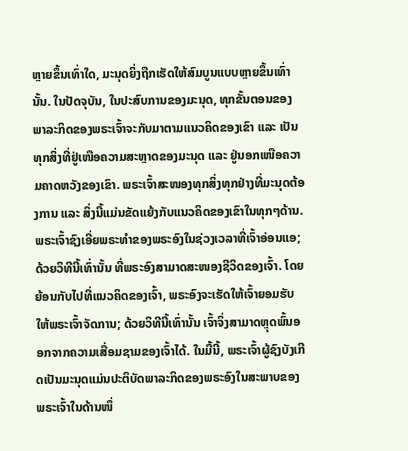ຫຼາຍຂຶ້ນເທົ່າໃດ, ມະນຸດຍິ່ງຖືກເຮັດໃຫ້ສົມບູນແບບຫຼາຍຂຶ້ນເທົ່ານັ້ນ. ໃນປັດຈຸບັນ, ໃນປະສົບການຂອງມະນຸດ, ທຸກຂັ້ນຕອນຂອງພາລະກິດຂອງພຣະເຈົ້າຈະກັບມາຕາມແນວຄິດຂອງເຂົາ ແລະ ເປັນທຸກສິ່ງທີ່ຢູ່ເໜືອຄວາມສະຫຼາດຂອງມະນຸດ ແລະ ຢູ່ນອກເໜືອຄວາມຄາດຫວັງຂອງເຂົາ. ພຣະເຈົ້າສະໜອງທຸກສິ່ງທຸກຢ່າງທີ່ມະນຸດຕ້ອງການ ແລະ ສິ່ງນີ້ແມ່ນຂັດແຍ້ງກັບແນວຄິດຂອງເຂົາໃນທຸກໆດ້ານ. ພຣະເຈົ້າຊົງເອີ່ຍພຣະທໍາຂອງພຣະອົງໃນຊ່ວງເວລາທີ່ເຈົ້າອ່ອນແອ; ດ້ວຍວິທີນີ້ເທົ່ານັ້ນ ທີ່ພຣະອົງສາມາດສະໜອງຊີວິດຂອງເຈົ້າ. ໂດຍຍ້ອນກັບໄປທີ່ແນວຄິດຂອງເຈົ້າ, ພຣະອົງຈະເຮັດໃຫ້ເຈົ້າຍອມຮັບໃຫ້ພຣະເຈົ້າຈັດການ; ດ້ວຍວິທີນີ້ເທົ່ານັ້ນ ເຈົ້າຈິ່ງສາມາດຫຼຸດພົ້ນອອກຈາກຄວາມເສື່ອມຊາມຂອງເຈົ້າໄດ້. ໃນມື້ນີ້, ພຣະເຈົ້າຜູ້ຊົງບັງເກີດເປັນມະນຸດແມ່ນປະຕິບັດພາລະກິດຂອງພຣະອົງໃນສະພາບຂອງພຣະເຈົ້າໃນດ້ານໜຶ່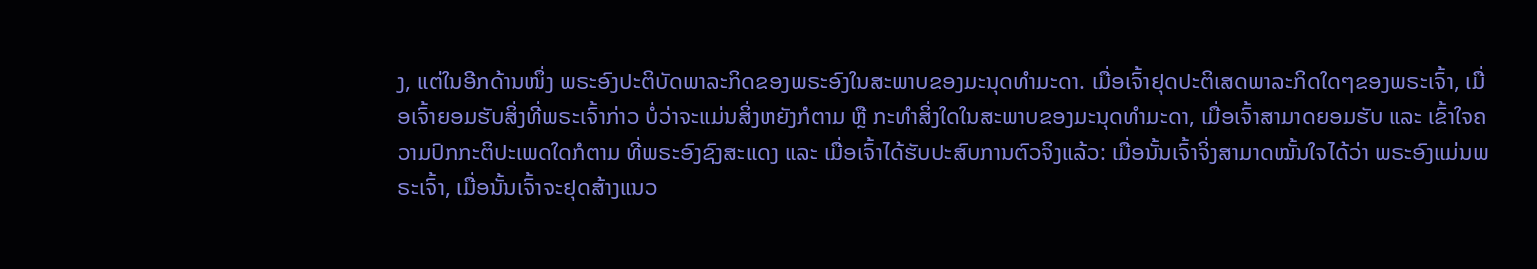ງ, ແຕ່ໃນອີກດ້ານໜຶ່ງ ພຣະອົງປະຕິບັດພາລະກິດຂອງພຣະອົງໃນສະພາບຂອງມະນຸດທຳມະດາ. ເມື່ອເຈົ້າຢຸດປະຕິເສດພາລະກິດໃດໆຂອງພຣະເຈົ້າ, ເມື່ອເຈົ້າຍອມຮັບສິ່ງທີ່ພຣະເຈົ້າກ່າວ ບໍ່ວ່າຈະແມ່ນສິ່ງຫຍັງກໍຕາມ ຫຼື ກະທຳສິ່ງໃດໃນສະພາບຂອງມະນຸດທຳມະດາ, ເມື່ອເຈົ້າສາມາດຍອມຮັບ ແລະ ເຂົ້າໃຈຄວາມປົກກະຕິປະເພດໃດກໍຕາມ ທີ່ພຣະອົງຊົງສະແດງ ແລະ ເມື່ອເຈົ້າໄດ້ຮັບປະສົບການຕົວຈິງແລ້ວ: ເມື່ອນັ້ນເຈົ້າຈິ່ງສາມາດໝັ້ນໃຈໄດ້ວ່າ ພຣະອົງແມ່ນພຣະເຈົ້າ, ເມື່ອນັ້ນເຈົ້າຈະຢຸດສ້າງແນວ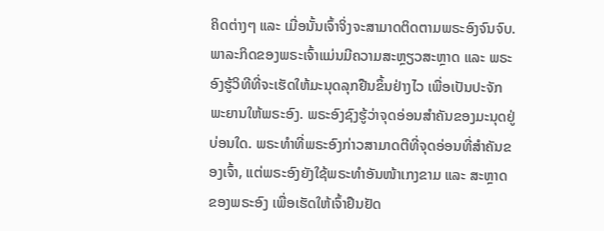ຄິດຕ່າງໆ ແລະ ເມື່ອນັ້ນເຈົ້າຈິ່ງຈະສາມາດຕິດຕາມພຣະອົງຈົນຈົບ. ພາລະກິດຂອງພຣະເຈົ້າແມ່ນມີຄວາມສະຫຼຽວສະຫຼາດ ແລະ ພຣະອົງຮູ້ວິທີທີ່ຈະເຮັດໃຫ້ມະນຸດລຸກຢືນຂຶ້ນຢ່າງໄວ ເພື່ອເປັນປະຈັກພະຍານໃຫ້ພຣະອົງ. ພຣະອົງຊົງຮູ້ວ່າຈຸດອ່ອນສຳຄັນຂອງມະນຸດຢູ່ບ່ອນໃດ. ພຣະທໍາທີ່ພຣະອົງກ່າວສາມາດຕີທີ່ຈຸດອ່ອນທີ່ສຳຄັນຂອງເຈົ້າ, ແຕ່ພຣະອົງຍັງໃຊ້ພຣະທໍາອັນໜ້າເກງຂາມ ແລະ ສະຫຼາດຂອງພຣະອົງ ເພື່ອເຮັດໃຫ້ເຈົ້າຢືນຢັດ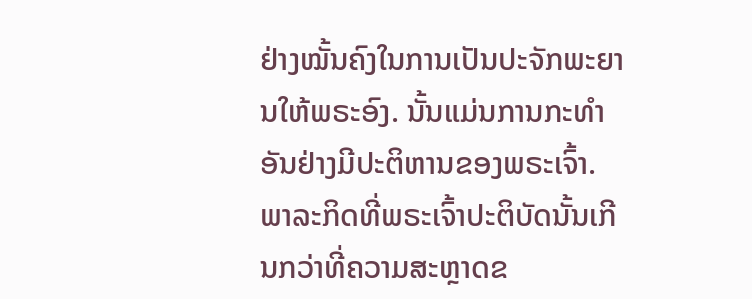ຢ່າງໝັ້ນຄົງໃນການເປັນປະຈັກພະຍານໃຫ້ພຣະອົງ. ນັ້ນແມ່ນການກະທຳອັນຢ່າງມີປະຕິຫານຂອງພຣະເຈົ້າ. ພາລະກິດທີ່ພຣະເຈົ້າປະຕິບັດນັ້ນເກີນກວ່າທີ່ຄວາມສະຫຼາດຂ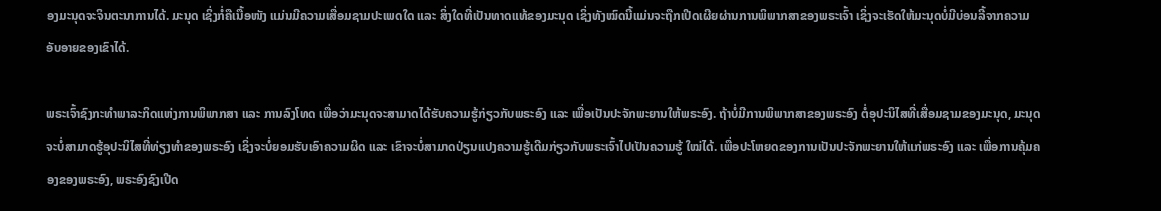ອງມະນຸດຈະຈິນຕະນາການໄດ້. ມະນຸດ ເຊິ່ງກໍ່ຄືເນື້ອໜັງ ແມ່ນມີຄວາມເສື່ອມຊາມປະເພດໃດ ແລະ ສິ່ງໃດທີ່ເປັນທາດແທ້ຂອງມະນຸດ ເຊິ່ງທັງໝົດນີ້ແມ່ນຈະຖືກເປີດເຜີຍຜ່ານການພິພາກສາຂອງພຣະເຈົ້າ ເຊິ່ງຈະເຮັດໃຫ້ມະນຸດບໍ່ມີບ່ອນລີ້ຈາກຄວາມອັບອາຍຂອງເຂົາໄດ້.

ພຣະເຈົ້າຊົງກະທໍາພາລະກິດແຫ່ງການພິພາກສາ ແລະ ການລົງໂທດ ເພື່ອວ່າມະນຸດຈະສາມາດໄດ້ຮັບຄວາມຮູ້ກ່ຽວກັບພຣະອົງ ແລະ ເພື່ອເປັນປະຈັກພະຍານໃຫ້ພຣະອົງ. ຖ້າບໍ່ມີການພິພາກສາຂອງພຣະອົງ ຕໍ່ອຸປະນິໄສທີ່ເສື່ອມຊາມຂອງມະນຸດ, ມະນຸດຈະບໍ່ສາມາດຮູ້ອຸປະນິໄສທີ່ທ່ຽງທໍາຂອງພຣະອົງ ເຊິ່ງຈະບໍ່ຍອມຮັບເອົາຄວາມຜິດ ແລະ ເຂົາຈະບໍ່ສາມາດປ່ຽນແປງຄວາມຮູ້ເດີມກ່ຽວກັບພຣະເຈົ້າໄປເປັນຄວາມຮູ້ ໃໝ່ໄດ້. ເພື່ອປະໂຫຍດຂອງການເປັນປະຈັກພະຍານໃຫ້ແກ່ພຣະອົງ ແລະ ເພື່ອການຄຸ້ມຄອງຂອງພຣະອົງ, ພຣະອົງຊົງເປີດ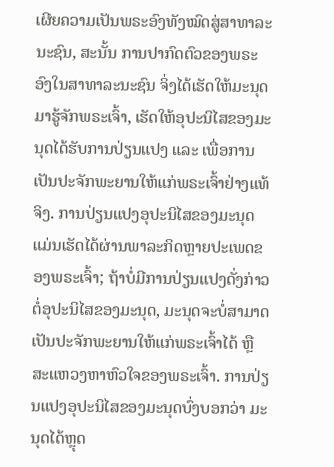ເຜີຍຄວາມເປັນພຣະອົງທັງໝົດສູ່ສາທາລະນະຊົນ, ສະນັ້ນ ການປາກົດຕົວຂອງພຣະອົງໃນສາທາລະນະຊົນ ຈິ່ງໄດ້ເຮັດໃຫ້ມະນຸດມາຮູ້ຈັກພຣະເຈົ້າ, ເຮັດໃຫ້ອຸປະນິໄສຂອງມະນຸດໄດ້ຮັບການປ່ຽນແປງ ແລະ ເພື່ອການເປັນປະຈັກພະຍານໃຫ້ແກ່ພຣະເຈົ້າຢ່າງແທ້ຈິງ. ການປ່ຽນແປງອຸປະນິໄສຂອງມະນຸດ ແມ່ນເຮັດໄດ້ຜ່ານພາລະກິດຫຼາຍປະເພດຂອງພຣະເຈົ້າ; ຖ້າບໍ່ມີການປ່ຽນແປງດັ່ງກ່າວຕໍ່ອຸປະນິໄສຂອງມະນຸດ, ມະນຸດຈະບໍ່ສາມາດເປັນປະຈັກພະຍານໃຫ້ແກ່ພຣະເຈົ້າໄດ້ ຫຼື ສະແຫວງຫາຫົວໃຈຂອງພຣະເຈົ້າ. ການປ່ຽນແປງອຸປະນິໄສຂອງມະນຸດບົ່ງບອກວ່າ ມະນຸດໄດ້ຫຼຸດ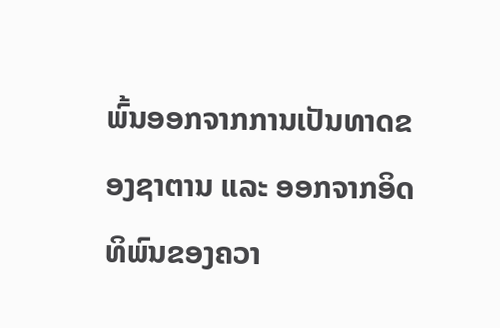ພົ້ນອອກຈາກການເປັນທາດຂອງຊາຕານ ແລະ ອອກຈາກອິດທິພົນຂອງຄວາ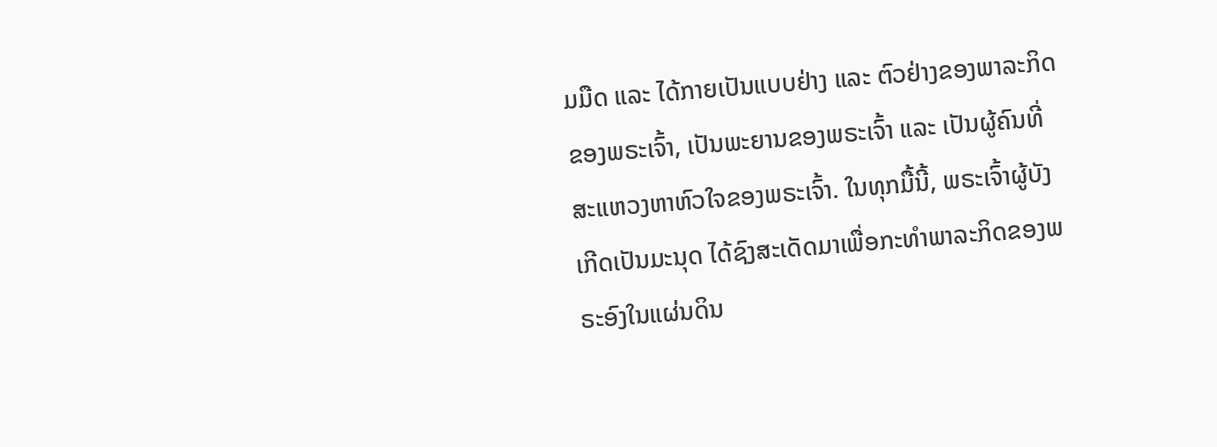ມມືດ ແລະ ໄດ້ກາຍເປັນແບບຢ່າງ ແລະ ຕົວຢ່າງຂອງພາລະກິດຂອງພຣະເຈົ້າ, ເປັນພະຍານຂອງພຣະເຈົ້າ ແລະ ເປັນຜູ້ຄົນທີ່ສະແຫວງຫາຫົວໃຈຂອງພຣະເຈົ້າ. ໃນທຸກມື້ນີ້, ພຣະເຈົ້າຜູ້ບັງເກີດເປັນມະນຸດ ໄດ້ຊົງສະເດັດມາເພື່ອກະທໍາພາລະກິດຂອງພຣະອົງໃນແຜ່ນດິນ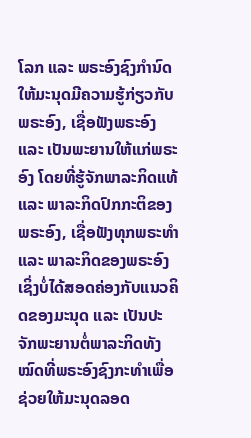ໂລກ ແລະ ພຣະອົງຊົງກໍານົດໃຫ້ມະນຸດມີຄວາມຮູ້ກ່ຽວກັບພຣະອົງ, ເຊື່ອຟັງພຣະອົງ ແລະ ເປັນພະຍານໃຫ້ແກ່ພຣະອົງ ໂດຍທີ່ຮູ້ຈັກພາລະກິດແທ້ ແລະ ພາລະກິດປົກກະຕິຂອງພຣະອົງ, ເຊື່ອຟັງທຸກພຣະທໍາ ແລະ ພາລະກິດຂອງພຣະອົງ ເຊິ່ງບໍ່ໄດ້ສອດຄ່ອງກັບແນວຄິດຂອງມະນຸດ ແລະ ເປັນປະຈັກພະຍານຕໍ່ພາລະກິດທັງໝົດທີ່ພຣະອົງຊົງກະທໍາເພື່ອຊ່ວຍໃຫ້ມະນຸດລອດ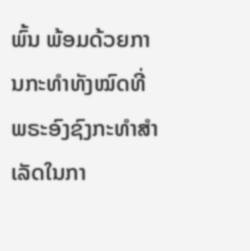ພົ້ນ ພ້ອມດ້ວຍການກະທໍາທັງໝົດທີ່ພຣະອົງຊົງກະທໍາສໍາເລັດໃນກາ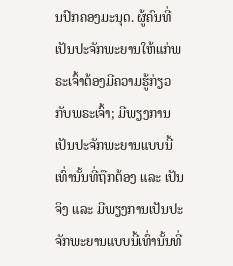ນປົກຄອງມະນຸດ. ຜູ້ຄົນທີ່ເປັນປະຈັກພະຍານໃຫ້ແກ່ພຣະເຈົ້າຕ້ອງມີຄວາມຮູ້ກ່ຽວກັບພຣະເຈົ້າ; ມີພຽງການເປັນປະຈັກພະຍານແບບນີ້ເທົ່ານັ້ນທີ່ຖືກຕ້ອງ ແລະ ເປັນຈິງ ແລະ ມີພຽງການເປັນປະຈັກພະຍານແບບນີ້ເທົ່ານັ້ນທີ່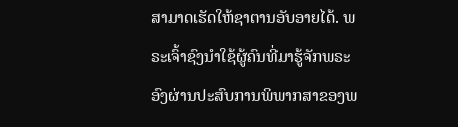ສາມາດເຮັດໃຫ້ຊາຕານອັບອາຍໄດ້. ພຣະເຈົ້າຊົງນໍາໃຊ້ຜູ້ຄົນທີ່ມາຮູ້ຈັກພຣະອົງຜ່ານປະສົບການພິພາກສາຂອງພ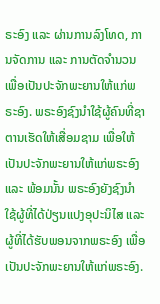ຣະອົງ ແລະ ຜ່ານການລົງໂທດ, ການຈັດການ ແລະ ການຕັດຈໍານວນ ເພື່ອເປັນປະຈັກພະຍານໃຫ້ແກ່ພຣະອົງ. ພຣະອົງຊົງນໍາໃຊ້ຜູ້ຄົນທີ່ຊາຕານເຮັດໃຫ້ເສື່ອມຊາມ ເພື່ອໃຫ້ເປັນປະຈັກພະຍານໃຫ້ແກ່ພຣະອົງ ແລະ ພ້ອມນັ້ນ ພຣະອົງຍັງຊົງນໍາໃຊ້ຜູ້ທີ່ໄດ້ປ່ຽນແປງອຸປະນິໄສ ແລະ ຜູ້ທີ່ໄດ້ຮັບພອນຈາກພຣະອົງ ເພື່ອເປັນປະຈັກພະຍານໃຫ້ແກ່ພຣະອົງ.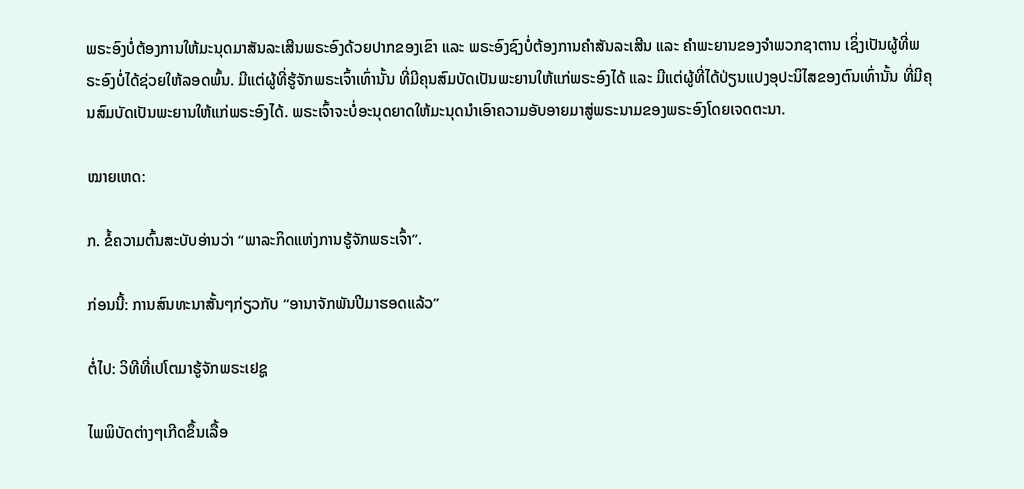ພຣະອົງບໍ່ຕ້ອງການໃຫ້ມະນຸດມາສັນລະເສີນພຣະອົງດ້ວຍປາກຂອງເຂົາ ແລະ ພຣະອົງຊົງບໍ່ຕ້ອງການຄໍາສັນລະເສີນ ແລະ ຄຳພະຍານຂອງຈຳພວກຊາຕານ ເຊິ່ງເປັນຜູ້ທີ່ພຣະອົງບໍ່ໄດ້ຊ່ວຍໃຫ້ລອດພົ້ນ. ມີແຕ່ຜູ້ທີ່ຮູ້ຈັກພຣະເຈົ້າເທົ່ານັ້ນ ທີ່ມີຄຸນສົມບັດເປັນພະຍານໃຫ້ແກ່ພຣະອົງໄດ້ ແລະ ມີແຕ່ຜູ້ທີ່ໄດ້ປ່ຽນແປງອຸປະນິໄສຂອງຕົນເທົ່ານັ້ນ ທີ່ມີຄຸນສົມບັດເປັນພະຍານໃຫ້ແກ່ພຣະອົງໄດ້. ພຣະເຈົ້າຈະບໍ່ອະນຸດຍາດໃຫ້ມະນຸດນໍາເອົາຄວາມອັບອາຍມາສູ່ພຣະນາມຂອງພຣະອົງໂດຍເຈດຕະນາ.

ໝາຍເຫດ:

ກ. ຂໍ້ຄວາມຕົ້ນສະບັບອ່ານວ່າ “ພາລະກິດແຫ່ງການຮູ້ຈັກພຣະເຈົ້າ”.

ກ່ອນນີ້: ການສົນທະນາສັ້ນໆກ່ຽວກັບ “ອານາຈັກພັນປີມາຮອດແລ້ວ”

ຕໍ່ໄປ: ວິທີທີ່ເປໂຕມາຮູ້ຈັກພຣະເຢຊູ

ໄພພິບັດຕ່າງໆເກີດຂຶ້ນເລື້ອ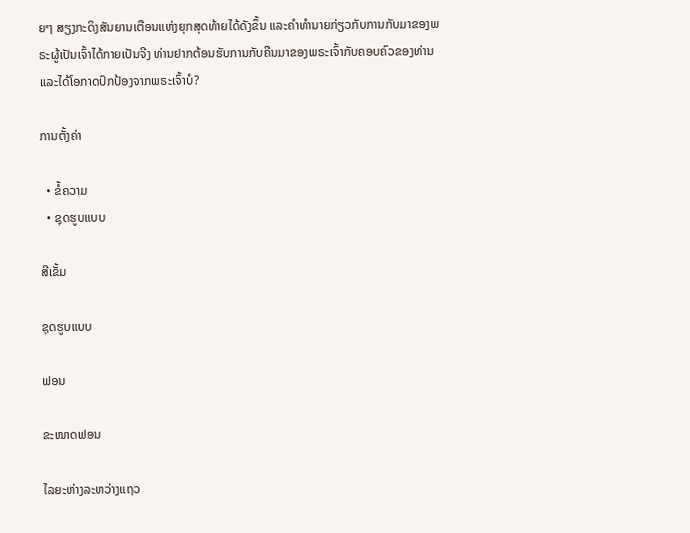ຍໆ ສຽງກະດິງສັນຍານເຕືອນແຫ່ງຍຸກສຸດທ້າຍໄດ້ດັງຂຶ້ນ ແລະຄໍາທໍານາຍກ່ຽວກັບການກັບມາຂອງພຣະຜູ້ເປັນເຈົ້າໄດ້ກາຍເປັນຈີງ ທ່ານຢາກຕ້ອນຮັບການກັບຄືນມາຂອງພຣະເຈົ້າກັບຄອບຄົວຂອງທ່ານ ແລະໄດ້ໂອກາດປົກປ້ອງຈາກພຣະເຈົ້າບໍ?

ການຕັ້ງຄ່າ

  • ຂໍ້ຄວາມ
  • ຊຸດຮູບແບບ

ສີເຂັ້ມ

ຊຸດຮູບແບບ

ຟອນ

ຂະໜາດຟອນ

ໄລຍະຫ່າງລະຫວ່າງແຖວ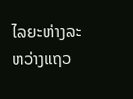ໄລຍະຫ່າງລະຫວ່າງແຖວ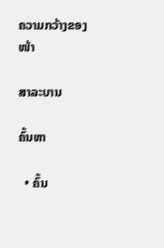ຄວາມກວ້າງຂອງໜ້າ

ສາລະບານ

ຄົ້ນຫາ

  • ຄົ້ນ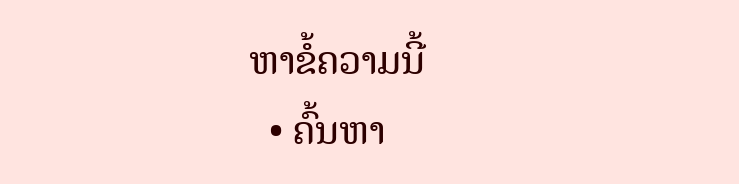ຫາຂໍ້ຄວາມນີ້
  • ຄົ້ນຫາ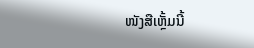ໜັງສືເຫຼັ້ມນີ້